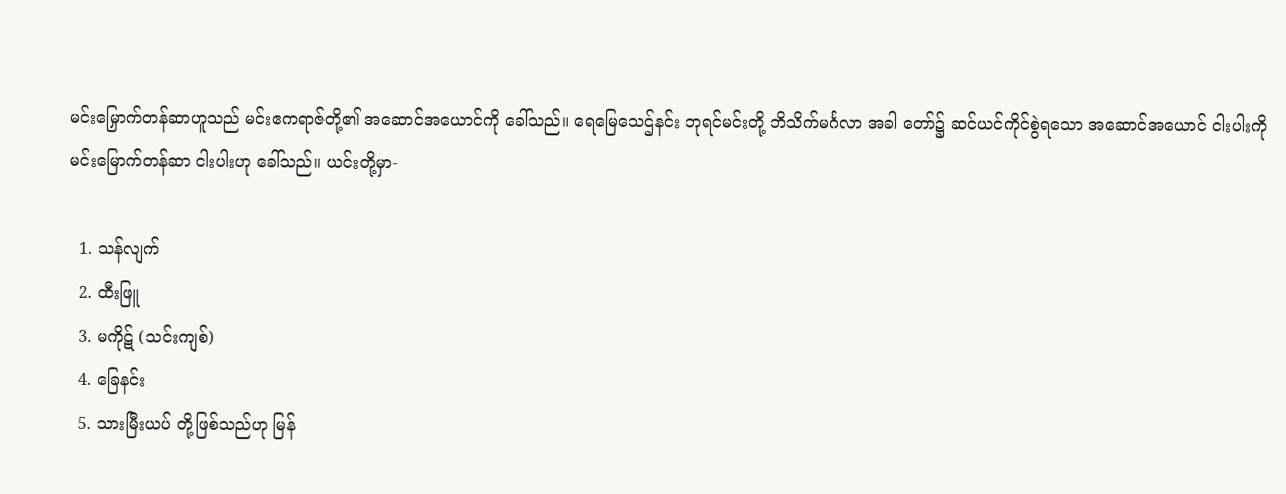မင်းမြှောက်တန်ဆာဟူသည် မင်းဧကရာဇ်တို့၏ အဆောင်အယောင်ကို ခေါ်သည်။ ရေမြေသေဌ်နင်း ဘုရင်မင်းတို့ ဘိသိက်မင်္ဂလာ အခါ တော်၌ ဆင်ယင်ကိုင်စွဲရသော အဆောင်အယောင် ငါးပါးကို မင်းမြောက်တန်ဆာ ငါးပါးဟု ခေါ်သည်။ ယင်းတို့မှာ-

  1. သန်လျက်
  2. ထီးဖြူ
  3. မကိုဋ် (သင်းကျစ်)
  4. ခြေနင်း
  5. သားမြီးယပ် တို့ဖြစ်သည်ဟု မြန်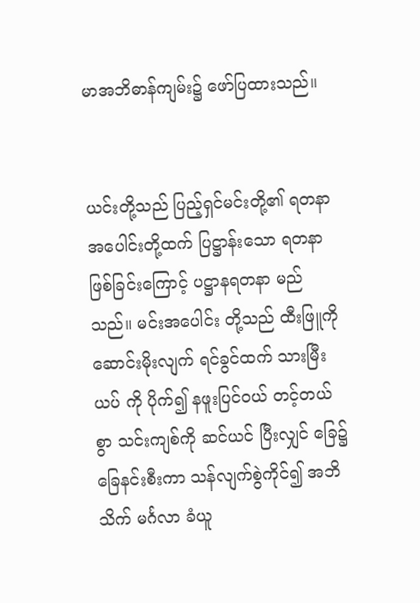မာအဘိဓာန်ကျမ်း၌ ဖော်ပြထားသည်။


ယင်းတို့သည် ပြည့်ရှင်မင်းတို့၏ ရတနာအပေါင်းတို့ထက် ပြဋ္ဌာန်းသော ရတနာဖြစ်ခြင်းကြောင့် ပဋ္ဌာနရတနာ မည်သည်။ မင်းအပေါင်း တို့သည် ထီးဖြူကို ဆောင်းမိုးလျက် ရင်ခွင်ထက် သားမြီးယပ် ကို ပိုက်၍ နဖူးပြင်ဝယ် တင့်တယ်စွာ သင်းကျစ်ကို ဆင်ယင် ပြီးလျှင် ခြေ၌ ခြေနင်းစီးကာ သန်လျက်စွဲကိုင်၍ အဘိသိက် မင်္ဂလာ ခံယူ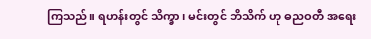ကြသည်။ ရဟန်းတွင် သိက္ခာ၊ မင်းတွင် ဘိသိက် ဟု ဓညဝတီ အရေး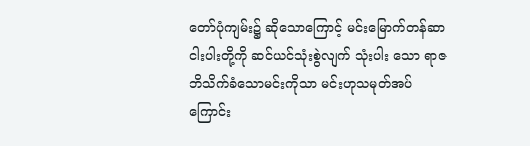တော်ပုံကျမ်း၌ ဆိုသောကြောင့် မင်းမြောက်တန်ဆာ ငါးပါးတို့ကို ဆင်ယင်သုံးစွဲလျက် သုံးပါး သော ရာဇဘိသိက်ခံသောမင်းကိုသာ မင်းဟုသမုတ်အပ်ကြောင်း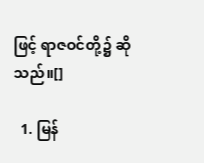ဖြင့် ရာဇဝင်တို့၌ ဆိုသည်။[]

  1. မြန်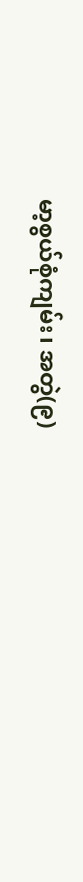မာ့စွယ်စုံကျမ်း၊ အတွဲ(၉)